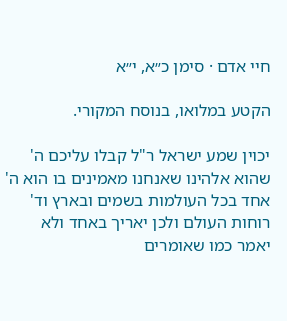חיי אדם · סימן כ״א, י״א

הקטע במלואו, בנוסח המקורי.

יכוין שמע ישראל ר"ל קבלו עליכם ה' שהוא אלהינו שאנחנו מאמינים בו הוא ה' אחד בכל העולמות בשמים ובארץ וד' רוחות העולם ולכן יאריך באחד ולא יאמר כמו שאומרים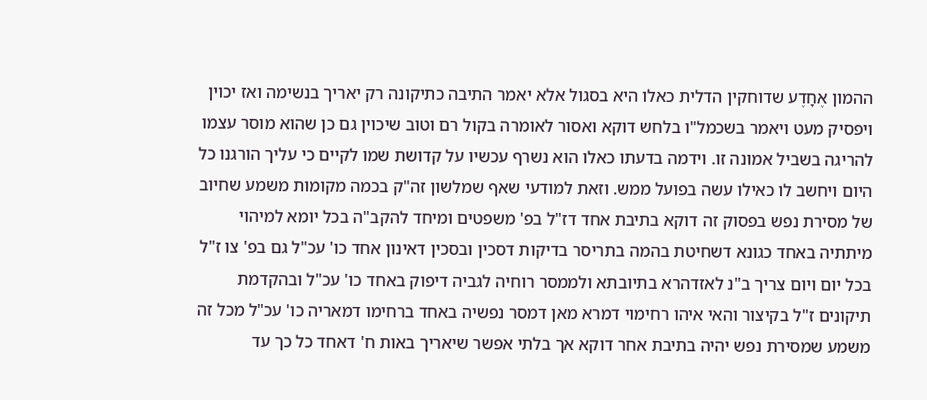ההמון אֶחָדֶע שדוחקין הדלית כאלו היא בסגול אלא יאמר התיבה כתיקונה רק יאריך בנשימה ואז יכוין ויפסיק מעט ויאמר בשכמל"ו בלחש דוקא ואסור לאומרה בקול רם וטוב שיכוין גם כן שהוא מוסר עצמו להריגה בשביל אמונה זו. וידמה בדעתו כאלו הוא נשרף עכשיו על קדושת שמו לקיים כי עליך הורגנו כל היום ויחשב לו כאילו עשה בפועל ממש. וזאת למודעי שאף שמלשון זה"ק בכמה מקומות משמע שחיוב של מסירת נפש בפסוק זה דוקא בתיבת אחד דז"ל בפ' משפטים ומיחד להקב"ה בכל יומא למיהוי מיתתיה באחד כגונא דשחיטת בהמה בתריסר בדיקות דסכין ובסכין דאינון אחד כו' עכ"ל גם בפ' צו ז"ל בכל יום ויום צריך ב"נ לאזדהרא בתיובתא ולממסר רוחיה לגביה דיפוק באחד כו' עכ"ל ובהקדמת תיקונים ז"ל בקיצור והאי איהו רחימוי דמרא מאן דמסר נפשיה באחד ברחימו דמאריה כו' עכ"ל מכל זה משמע שמסירת נפש יהיה בתיבת אחר דוקא אך בלתי אפשר שיאריך באות ח' דאחד כל כך עד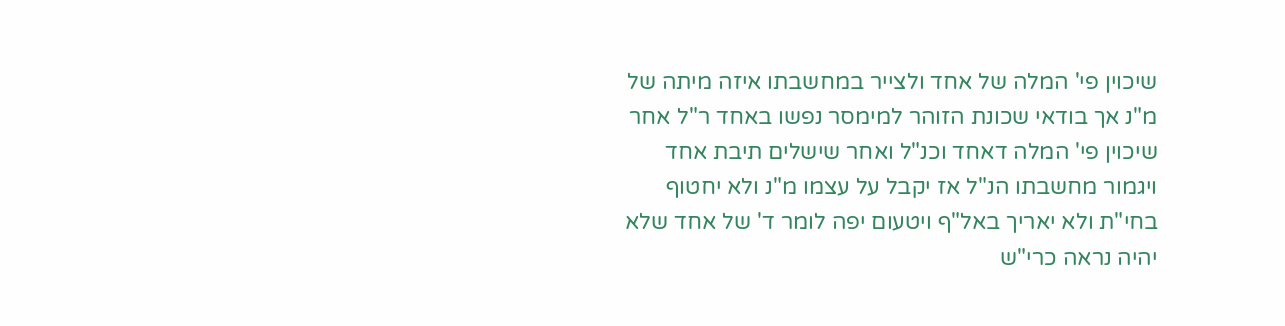שיכוין פי' המלה של אחד ולצייר במחשבתו איזה מיתה של מ"נ אך בודאי שכונת הזוהר למימסר נפשו באחד ר"ל אחר שיכוין פי' המלה דאחד וכנ"ל ואחר שישלים תיבת אחד ויגמור מחשבתו הנ"ל אז יקבל על עצמו מ"נ ולא יחטוף בחי"ת ולא יאריך באל"ף ויטעום יפה לומר ד' של אחד שלא יהיה נראה כרי"ש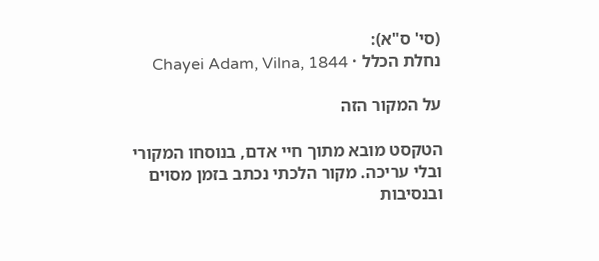(סי' ס"א):
נחלת הכלל · Chayei Adam, Vilna, 1844

על המקור הזה

הטקסט מובא מתוך חיי אדם, בנוסחו המקורי ובלי עריכה. מקור הלכתי נכתב בזמן מסוים ובנסיבות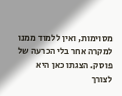מסוימות, ואין ללמוד ממנו למקרה אחר בלי הכרעה של פוסק. הצגתו כאן היא לצורך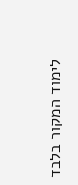לימוד המקור בלבד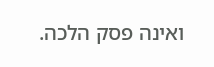ואינה פסק הלכה.